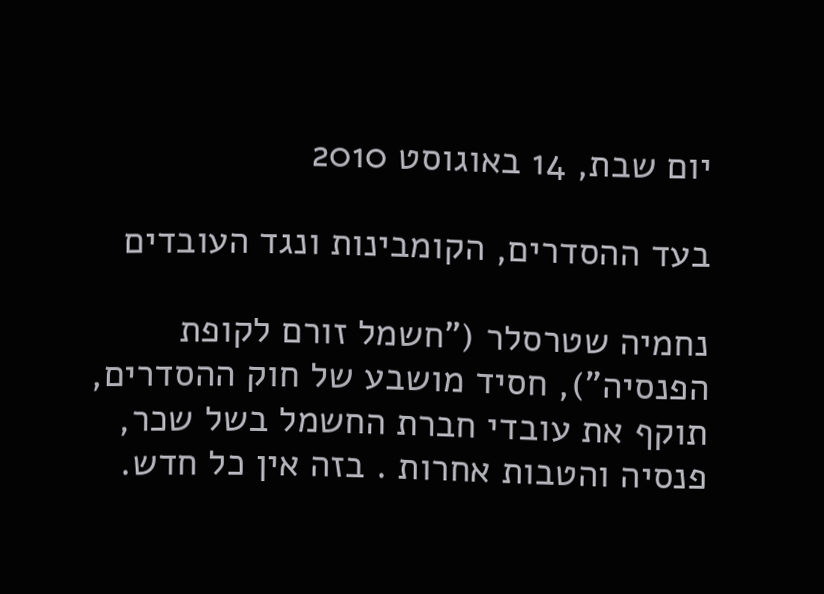יום שבת, 14 באוגוסט 2010

בעד ההסדרים, הקומבינות ונגד העובדים

נחמיה שטרסלר ("חשמל זורם לקופת הפנסיה"), חסיד מושבע של חוק ההסדרים, תוקף את עובדי חברת החשמל בשל שכר, פנסיה והטבות אחרות . בזה אין כל חדש.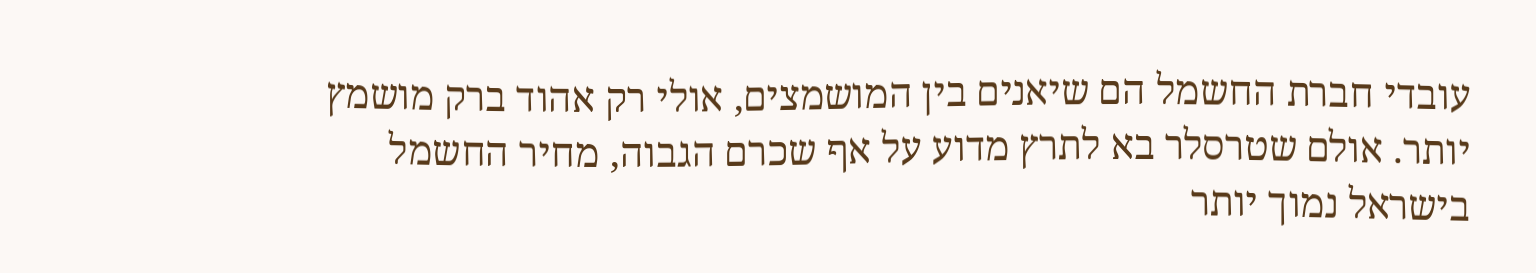עובדי חברת החשמל הם שיאנים בין המושמצים, אולי רק אהוד ברק מושמץ יותר. אולם שטרסלר בא לתרץ מדוע על אף שכרם הגבוה, מחיר החשמל בישראל נמוך יותר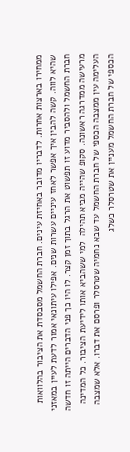ממחירו בארצות אחרות. לדבריו מדובר באחיזת עינים. חברת החשמל מסבסדת את הציבור בהלוואות שהיא לווה. קשה להבין איך אפשר לאחז עיניים עשרות שנים. אפילו עיתונאי אמור לדעת לעיין במאזני חברת החשמל ולהסביר מדוע זו תפשוט את הרגל בתוך זמן קצר. לו היו כך פני הדברים הייתה זו חדשה מרעישה ממדרגה ראשונה. סקופ שהייה מביא תהילה  למי ששהביא אותו לידיעת הציבור. כל המדינה העלימה עין ממצבה הכספי של חברת החשמל עד שבא נחמיה שטרסלר ופרסם את דברו. אלא שמצבה הכספי של חברת החשמל מעניין את שטרסלר כשלג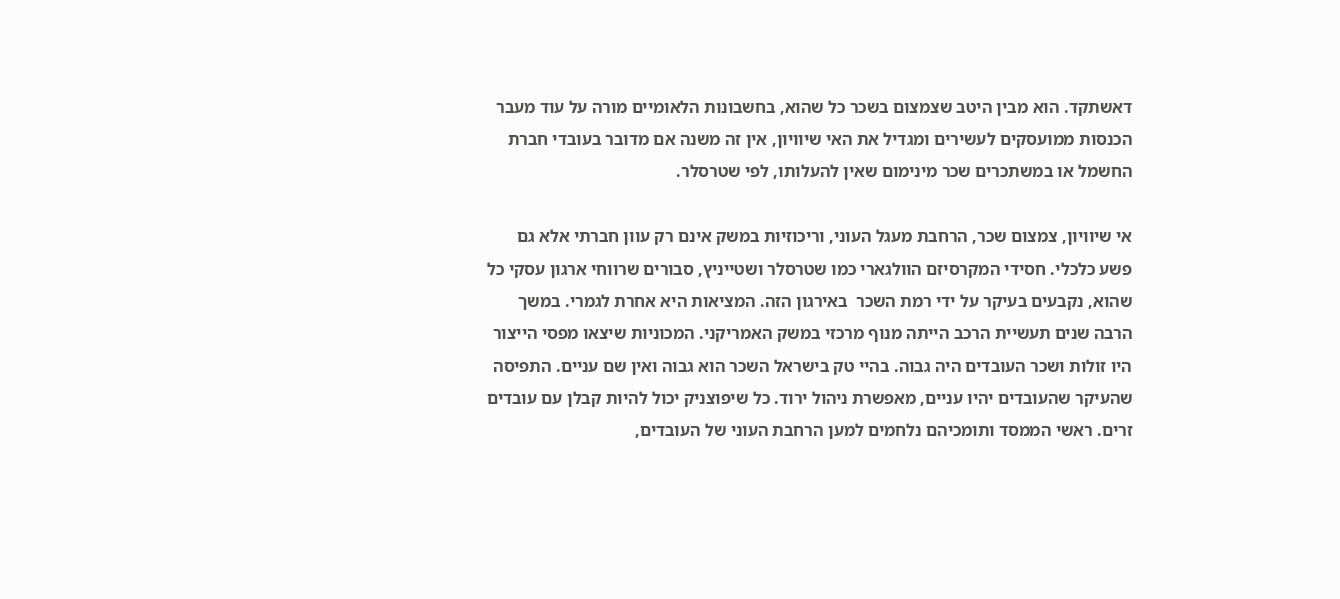דאשתקד. הוא מבין היטב שצמצום בשכר כל שהוא, בחשבונות הלאומיים מורה על עוד מעבר הכנסות ממועסקים לעשירים ומגדיל את האי שיוויון, אין זה משנה אם מדובר בעובדי חברת החשמל או במשתכרים שכר מינימום שאין להעלותו, לפי שטרסלר.

אי שיוויון, צמצום שכר, הרחבת מעגל העוני, וריכוזיות במשק אינם רק עוון חברתי אלא גם פשע כלכלי. חסידי המקרסיזם הוולגארי כמו שטרסלר ושטייניץ, סבורים שרווחי ארגון עסקי כל שהוא, נקבעים בעיקר על ידי רמת השכר  באירגון הזה. המציאות היא אחרת לגמרי. במשך הרבה שנים תעשיית הרכב הייתה מנוף מרכזי במשק האמריקני. המכוניות שיצאו מפסי הייצור היו זולות ושכר העובדים היה גבוה. בהיי טק בישראל השכר הוא גבוה ואין שם עניים. התפיסה שהעיקר שהעובדים יהיו עניים, מאפשרת ניהול ירוד. כל שיפוצניק יכול להיות קבלן עם עובדים זרים. ראשי הממסד ותומכיהם נלחמים למען הרחבת העוני של העובדים,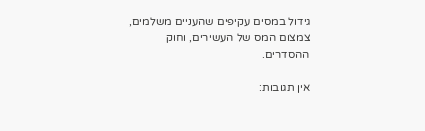גידול במסים עקיפים שהעניים משלמים, צמצום המס של העשירים, וחוק ההסדרים.

אין תגובות: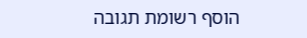הוסף רשומת תגובה